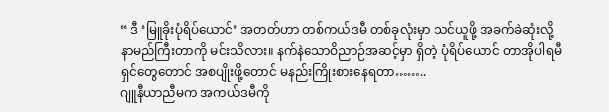“ ဒီ ‘မြူခိုးပုံရိပ်ယောင်’ အတတ်ဟာ တစ်ကယ်ဒမီ တစ်ခုလုံးမှာ သင်ယူဖို့ အခက်ခဲဆုံးလို့ နာမည်ကြီးတာကို မင်းသိလား။ နက်နဲသောဝိညာဉ်အဆင့်မှာ ရှိတဲ့ ပုံရိပ်ယောင် တာအိုပါရမီရှင်တွေတောင် အစပျိုးဖို့တောင် မနည်းကြိုးစားနေရတာ……..
ဂျူနီယာညီမက အကယ်ဒမီကို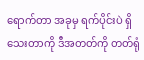ရောက်တာ အခုမှ ရက်ပိုင်းပဲ ရှိသေးတာကို ဒီအတတ်ကို တတ်ရုံ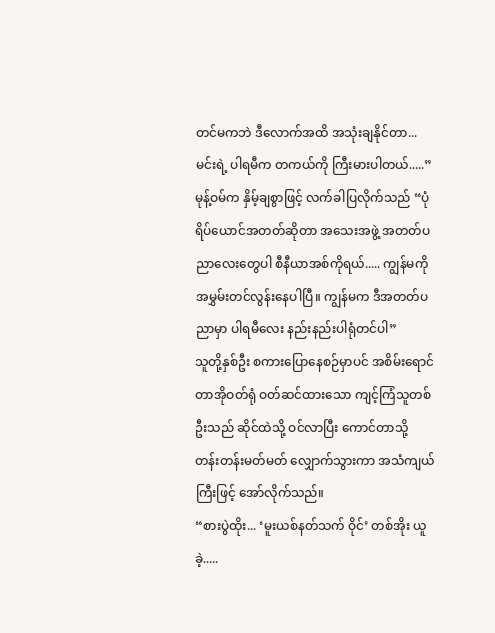တင်မကဘဲ ဒီလောက်အထိ အသုံးချနိုင်တာ... မင်းရဲ့ ပါရမီက တကယ်ကို ကြီးမားပါတယ်.....”
မုန့်ဝမ်က နှိမ့်ချစွာဖြင့် လက်ခါပြလိုက်သည် “ပုံရိပ်ယောင်အတတ်ဆိုတာ အသေးအဖွဲ့ အတတ်ပညာလေးတွေပါ စီနီယာအစ်ကိုရယ်..... ကျွန်မကို အမွှမ်းတင်လွန်းနေပါပြီ။ ကျွန်မက ဒီအတတ်ပညာမှာ ပါရမီလေး နည်းနည်းပါရုံတင်ပါ”
သူတို့နှစ်ဦး စကားပြောနေစဉ်မှာပင် အစိမ်းရောင် တာအိုဝတ်ရုံ ဝတ်ဆင်ထားသော ကျင့်ကြံသူတစ်ဦးသည် ဆိုင်ထဲသို့ ဝင်လာပြီး ကောင်တာသို့ တန်းတန်းမတ်မတ် လျှောက်သွားကာ အသံကျယ်ကြီးဖြင့် အော်လိုက်သည်။
“စားပွဲထိုး... ‘မူးယစ်နတ်သက် ဝိုင်’ တစ်အိုး ယူခဲ့.....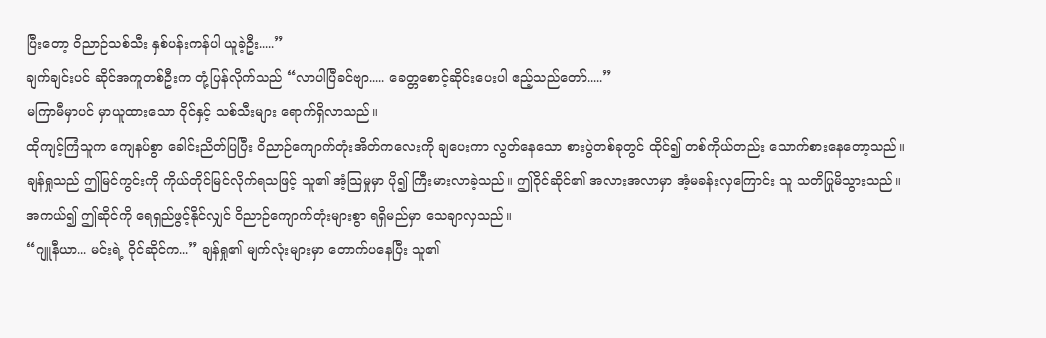ပြီးတော့ ဝိညာဉ်သစ်သီး နှစ်ပန်းကန်ပါ ယူခဲ့ဦး.....”
ချက်ချင်းပင် ဆိုင်အကူတစ်ဦးက တုံ့ပြန်လိုက်သည် “လာပါပြီခင်ဗျာ..... ခေတ္တစောင့်ဆိုင်းပေးပါ ဧည့်သည်တော်.....”
မကြာမီမှာပင် မှာယူထားသော ဝိုင်နှင့် သစ်သီးများ ရောက်ရှိလာသည်။
ထိုကျင့်ကြံသူက ကျေနပ်စွာ ခေါင်းညိတ်ပြပြီး ဝိညာဉ်ကျောက်တုံးအိတ်ကလေးကို ချပေးကာ လွတ်နေသော စားပွဲတစ်ခုတွင် ထိုင်၍ တစ်ကိုယ်တည်း သောက်စားနေတော့သည်။
ချန်ရှုသည် ဤမြင်ကွင်းကို ကိုယ်တိုင်မြင်လိုက်ရသဖြင့် သူ၏ အံ့သြမှုမှာ ပို၍ ကြီးမားလာခဲ့သည်။ ဤဝိုင်ဆိုင်၏ အလားအလာမှာ အံ့မခန်းလှကြောင်း သူ သတိပြုမိသွားသည်။
အကယ်၍ ဤဆိုင်ကို ရေရှည်ဖွင့်နိုင်လျှင် ဝိညာဉ်ကျောက်တုံးများစွာ ရရှိမည်မှာ သေချာလှသည်။
“ဂျူနီယာ... မင်းရဲ့ ဝိုင်ဆိုင်က...” ချန်ရှု၏ မျက်လုံးများမှာ တောက်ပနေပြီး သူ၏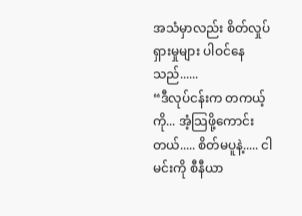အသံမှာလည်း စိတ်လှုပ်ရှားမှုများ ပါဝင်နေသည်......
“ဒီလုပ်ငန်းက တကယ့်ကို... အံ့သြဖို့ကောင်းတယ်..... စိတ်မပူနဲ့..... ငါ မင်းကို စီနီယာ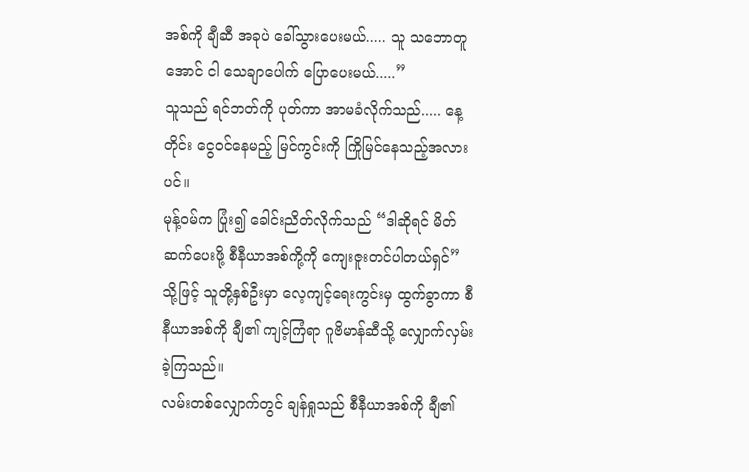အစ်ကို ချီဆီ အခုပဲ ခေါ်သွားပေးမယ်..... သူ သဘောတူအောင် ငါ သေချာပေါက် ပြောပေးမယ်.....”
သူသည် ရင်ဘတ်ကို ပုတ်ကာ အာမခံလိုက်သည်..... နေ့တိုင်း ငွေဝင်နေမည့် မြင်ကွင်းကို ကြိုမြင်နေသည့်အလားပင်။
မုန့်ဝမ်က ပြုံး၍ ခေါင်းညိတ်လိုက်သည် “ဒါဆိုရင် မိတ်ဆက်ပေးဖို့ စီနီယာအစ်ကို့ကို ကျေးဇူးတင်ပါတယ်ရှင်”
သို့ဖြင့် သူတို့နှစ်ဦးမှာ လေ့ကျင့်ရေးကွင်းမှ ထွက်ခွာကာ စီနီယာအစ်ကို ချီ၏ ကျင့်ကြံရာ ဂူဗိမာန်ဆီသို့ လျှောက်လှမ်းခဲ့ကြသည်။
လမ်းတစ်လျှောက်တွင် ချန်ရှုသည် စီနီယာအစ်ကို ချီ၏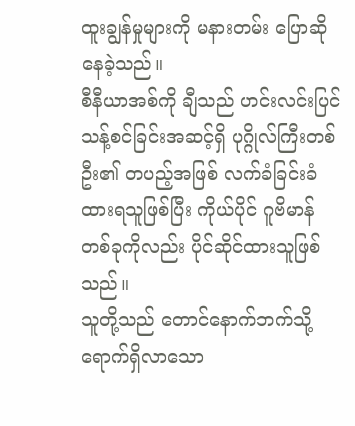ထူးချွန်မှုများကို မနားတမ်း ပြောဆိုနေခဲ့သည်။
စီနီယာအစ်ကို ချီသည် ဟင်းလင်းပြင် သန့်စင်ခြင်းအဆင့်ရှိ ပုဂ္ဂိုလ်ကြီးတစ်ဦး၏ တပည့်အဖြစ် လက်ခံခြင်းခံထားရသူဖြစ်ပြီး ကိုယ်ပိုင် ဂူဗိမာန်တစ်ခုကိုလည်း ပိုင်ဆိုင်ထားသူဖြစ်သည်။
သူတို့သည် တောင်နောက်ဘက်သို့ ရောက်ရှိလာသော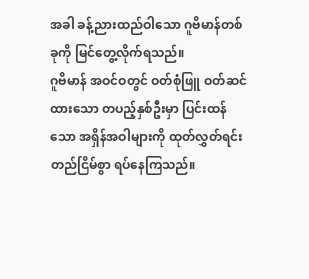အခါ ခန့်ညားထည်ဝါသော ဂူဗိမာန်တစ်ခုကို မြင်တွေ့လိုက်ရသည်။
ဂူဗိမာန် အဝင်ဝတွင် ဝတ်စုံဖြူ ဝတ်ဆင်ထားသော တပည့်နှစ်ဦးမှာ ပြင်းထန်သော အရှိန်အဝါများကို ထုတ်လွှတ်ရင်း တည်ငြိမ်စွာ ရပ်နေကြသည်။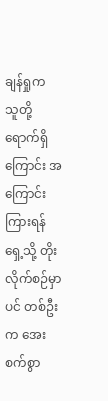ချန်ရှုက သူတို့ရောက်ရှိကြောင်း အကြောင်းကြားရန် ရှေ့သို့ တိုးလိုက်စဉ်မှာပင် တစ်ဦးက အေးစက်စွာ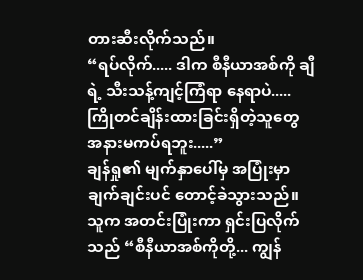တားဆီးလိုက်သည်။
“ရပ်လိုက်..... ဒါက စီနီယာအစ်ကို ချီရဲ့ သီးသန့်ကျင့်ကြံရာ နေရာပဲ..... ကြိုတင်ချိန်းထားခြင်းရှိတဲ့သူတွေ အနားမကပ်ရဘူး.....”
ချန်ရှု၏ မျက်နှာပေါ်မှ အပြုံးမှာ ချက်ချင်းပင် တောင့်ခဲသွားသည်။ သူက အတင်းပြုံးကာ ရှင်းပြလိုက်သည် “စီနီယာအစ်ကိုတို့... ကျွန်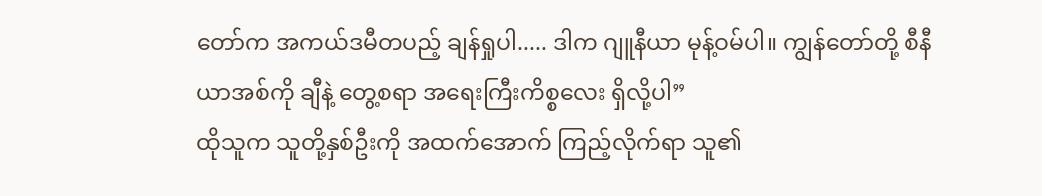တော်က အကယ်ဒမီတပည့် ချန်ရှုပါ..... ဒါက ဂျူနီယာ မုန့်ဝမ်ပါ။ ကျွန်တော်တို့ စီနီယာအစ်ကို ချီနဲ့ တွေ့စရာ အရေးကြီးကိစ္စလေး ရှိလို့ပါ”
ထိုသူက သူတို့နှစ်ဦးကို အထက်အောက် ကြည့်လိုက်ရာ သူ၏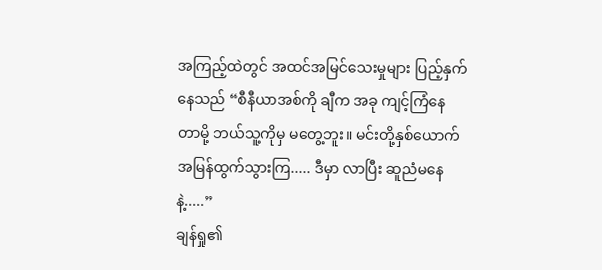အကြည့်ထဲတွင် အထင်အမြင်သေးမှုများ ပြည့်နှက်နေသည် “စီနီယာအစ်ကို ချီက အခု ကျင့်ကြံနေတာမို့ ဘယ်သူ့ကိုမှ မတွေ့ဘူး။ မင်းတို့နှစ်ယောက် အမြန်ထွက်သွားကြ..... ဒီမှာ လာပြီး ဆူညံမနေနဲ့.....”
ချန်ရှု၏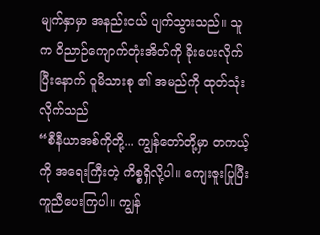မျက်နှာမှာ အနည်းငယ် ပျက်သွားသည်။ သူက ဝိညာဉ်ကျောက်တုံးအိတ်ကို ခိုးပေးလိုက်ပြီးနောက် ဝူမိသားစု ၏ အမည်ကို ထုတ်သုံးလိုက်သည်
“စီနီယာအစ်ကိုတို့... ကျွန်တော်တို့မှာ တကယ့်ကို အရေးကြီးတဲ့ ကိစ္စရှိလို့ပါ။ ကျေးဇူးပြုပြီး ကူညီပေးကြပါ။ ကျွန်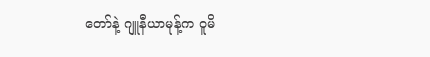တော်နဲ့ ဂျူနီယာမုန့်က ဝူမိ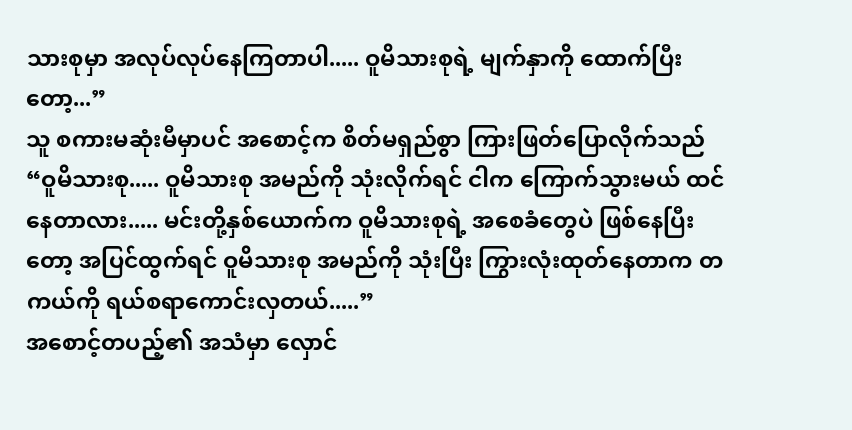သားစုမှာ အလုပ်လုပ်နေကြတာပါ..... ဝူမိသားစုရဲ့ မျက်နှာကို ထောက်ပြီးတော့...”
သူ စကားမဆုံးမီမှာပင် အစောင့်က စိတ်မရှည်စွာ ကြားဖြတ်ပြောလိုက်သည်
“ဝူမိသားစု..... ဝူမိသားစု အမည်ကို သုံးလိုက်ရင် ငါက ကြောက်သွားမယ် ထင်နေတာလား..... မင်းတို့နှစ်ယောက်က ဝူမိသားစုရဲ့ အစေခံတွေပဲ ဖြစ်နေပြီးတော့ အပြင်ထွက်ရင် ဝူမိသားစု အမည်ကို သုံးပြီး ကြွားလုံးထုတ်နေတာက တကယ်ကို ရယ်စရာကောင်းလှတယ်.....”
အစောင့်တပည့်၏ အသံမှာ လှောင်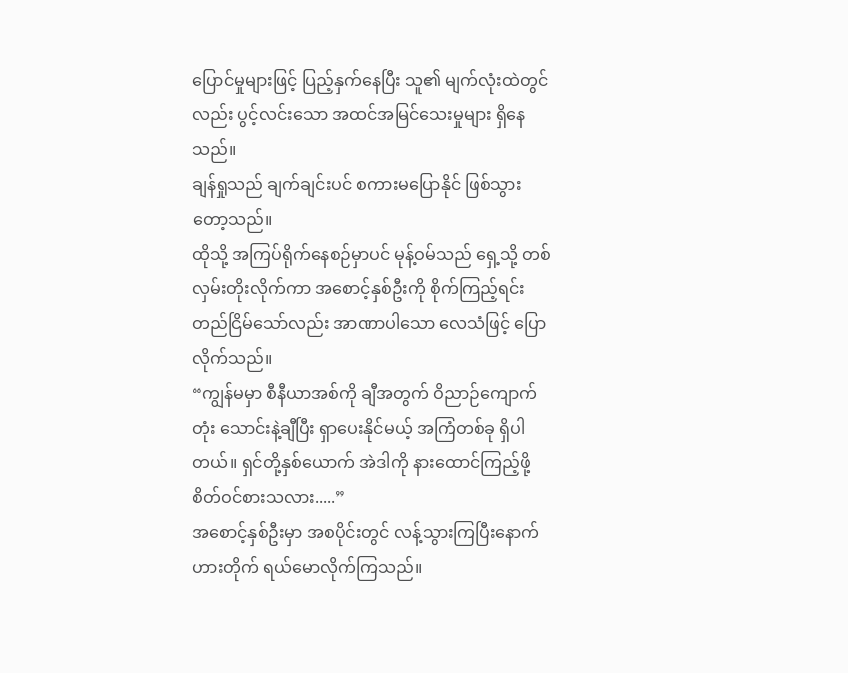ပြောင်မှုများဖြင့် ပြည့်နှက်နေပြီး သူ၏ မျက်လုံးထဲတွင်လည်း ပွင့်လင်းသော အထင်အမြင်သေးမှုများ ရှိနေသည်။
ချန်ရှုသည် ချက်ချင်းပင် စကားမပြောနိုင် ဖြစ်သွားတော့သည်။
ထိုသို့ အကြပ်ရိုက်နေစဉ်မှာပင် မုန့်ဝမ်သည် ရှေ့သို့ တစ်လှမ်းတိုးလိုက်ကာ အစောင့်နှစ်ဦးကို စိုက်ကြည့်ရင်း တည်ငြိမ်သော်လည်း အာဏာပါသော လေသံဖြင့် ပြောလိုက်သည်။
“ကျွန်မမှာ စီနီယာအစ်ကို ချီအတွက် ဝိညာဉ်ကျောက်တုံး သောင်းနဲ့ချီပြီး ရှာပေးနိုင်မယ့် အကြံတစ်ခု ရှိပါတယ်။ ရှင်တို့နှစ်ယောက် အဲဒါကို နားထောင်ကြည့်ဖို့ စိတ်ဝင်စားသလား.....”
အစောင့်နှစ်ဦးမှာ အစပိုင်းတွင် လန့်သွားကြပြီးနောက် ဟားတိုက် ရယ်မောလိုက်ကြသည်။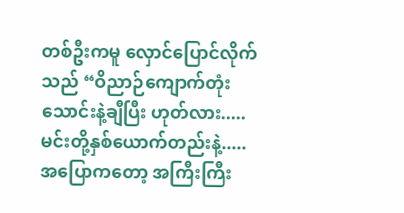တစ်ဦးကမူ လှောင်ပြောင်လိုက်သည် “ဝိညာဉ်ကျောက်တုံး သောင်းနဲ့ချီပြီး ဟုတ်လား..... မင်းတို့နှစ်ယောက်တည်းနဲ့..... အပြောကတော့ အကြီးကြီး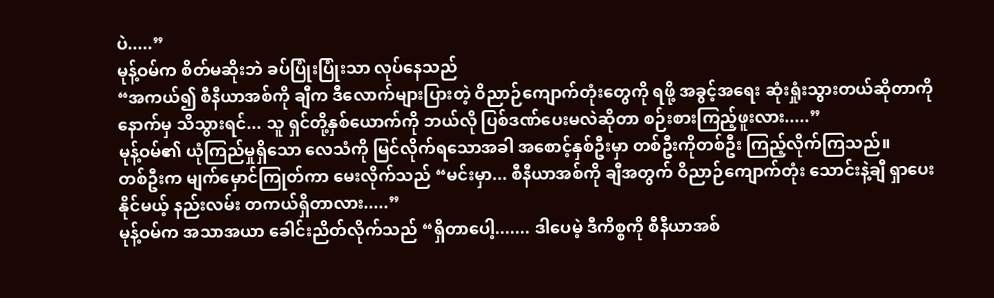ပဲ.....”
မုန့်ဝမ်က စိတ်မဆိုးဘဲ ခပ်ပြုံးပြုံးသာ လုပ်နေသည်
“အကယ်၍ စီနီယာအစ်ကို ချီက ဒီလောက်များပြားတဲ့ ဝိညာဉ်ကျောက်တုံးတွေကို ရဖို့ အခွင့်အရေး ဆုံးရှုံးသွားတယ်ဆိုတာကို နောက်မှ သိသွားရင်... သူ ရှင်တို့နှစ်ယောက်ကို ဘယ်လို ပြစ်ဒဏ်ပေးမလဲဆိုတာ စဉ်းစားကြည့်ဖူးလား.....”
မုန့်ဝမ်၏ ယုံကြည်မှုရှိသော လေသံကို မြင်လိုက်ရသောအခါ အစောင့်နှစ်ဦးမှာ တစ်ဦးကိုတစ်ဦး ကြည့်လိုက်ကြသည်။
တစ်ဦးက မျက်မှောင်ကြုတ်ကာ မေးလိုက်သည် “မင်းမှာ... စီနီယာအစ်ကို ချီအတွက် ဝိညာဉ်ကျောက်တုံး သောင်းနဲ့ချီ ရှာပေးနိုင်မယ့် နည်းလမ်း တကယ်ရှိတာလား.....”
မုန့်ဝမ်က အသာအယာ ခေါင်းညိတ်လိုက်သည် “ရှိတာပေါ့....... ဒါပေမဲ့ ဒီကိစ္စကို စီနီယာအစ်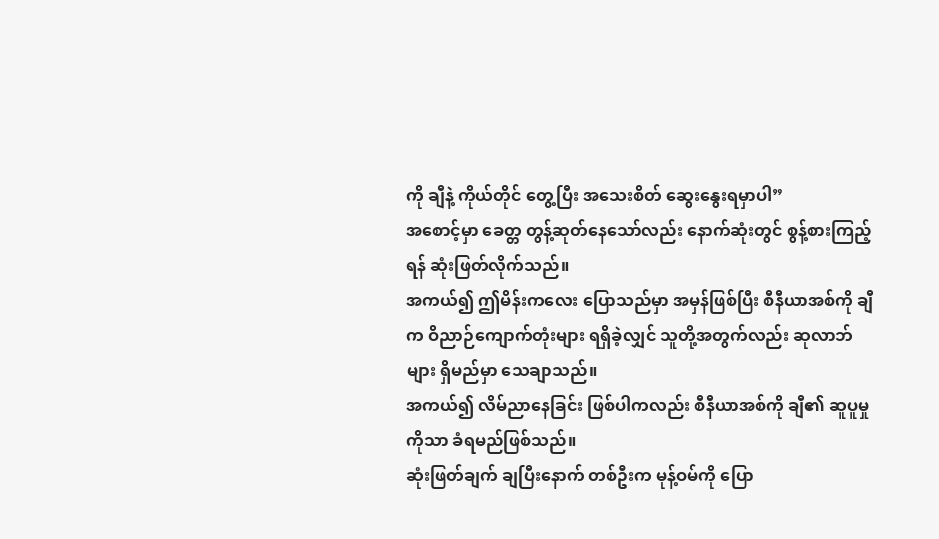ကို ချီနဲ့ ကိုယ်တိုင် တွေ့ပြီး အသေးစိတ် ဆွေးနွေးရမှာပါ”
အစောင့်မှာ ခေတ္တ တွန့်ဆုတ်နေသော်လည်း နောက်ဆုံးတွင် စွန့်စားကြည့်ရန် ဆုံးဖြတ်လိုက်သည်။
အကယ်၍ ဤမိန်းကလေး ပြောသည်မှာ အမှန်ဖြစ်ပြီး စီနီယာအစ်ကို ချီက ဝိညာဉ်ကျောက်တုံးများ ရရှိခဲ့လျှင် သူတို့အတွက်လည်း ဆုလာဘ်များ ရှိမည်မှာ သေချာသည်။
အကယ်၍ လိမ်ညာနေခြင်း ဖြစ်ပါကလည်း စီနီယာအစ်ကို ချီ၏ ဆူပူမှုကိုသာ ခံရမည်ဖြစ်သည်။
ဆုံးဖြတ်ချက် ချပြီးနောက် တစ်ဦးက မုန့်ဝမ်ကို ပြော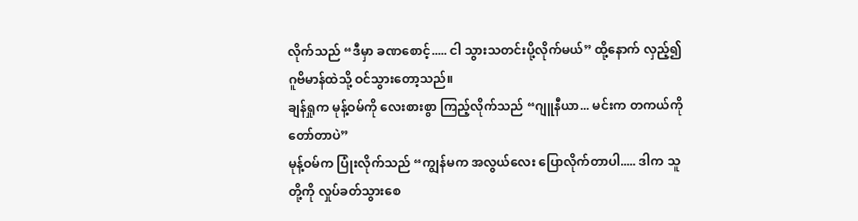လိုက်သည် “ဒီမှာ ခဏစောင့်..... ငါ သွားသတင်းပို့လိုက်မယ်” ထို့နောက် လှည့်၍ ဂူဗိမာန်ထဲသို့ ဝင်သွားတော့သည်။
ချန်ရှုက မုန့်ဝမ်ကို လေးစားစွာ ကြည့်လိုက်သည် “ဂျူနီယာ... မင်းက တကယ်ကို တော်တာပဲ”
မုန့်ဝမ်က ပြုံးလိုက်သည် “ကျွန်မက အလွယ်လေး ပြောလိုက်တာပါ..... ဒါက သူတို့ကို လှုပ်ခတ်သွားစေ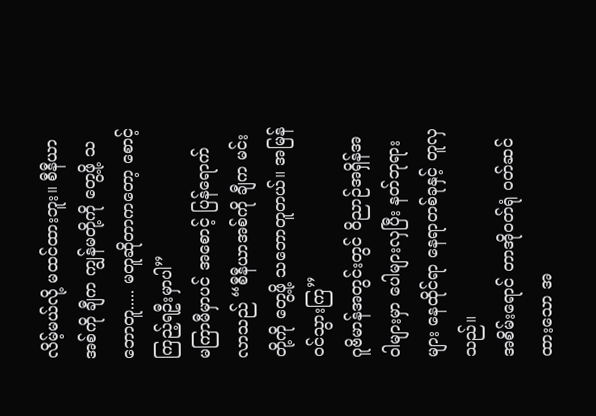လိမ့်မယ်လို့ မထင်ထားဘူး။ စီနီယာအစ်ကို ချီက ကျွန်မတို့ကို တွေ့ဖို့ သဘောတူ..... မတူဆိုတာကတော့ စောင့်ကြည့်ရဦးမှာပါ”
မကြာမီမှာပင် အစောင့် ပြန်ရောက်လာသည် “စီနီယာအစ်ကို ချီက မင်းတို့ကို တွေ့ဖို့ သဘောတူတယ်။ အမြန်ဝင်သွားကြ”
ဂူဗိမာန်အတွင်းတွင် ဝိညာဉ်အရှိန်အဝါများမှာ ပေါများလှပြီး နတ်ဘုရားများ နေထိုင်ရာ နေရာတစ်ခုနှင့် တူလှသည်။
အစိမ်းရောင် တာအိုဝတ်ရုံ ဝတ်ဆင်ထားသော အ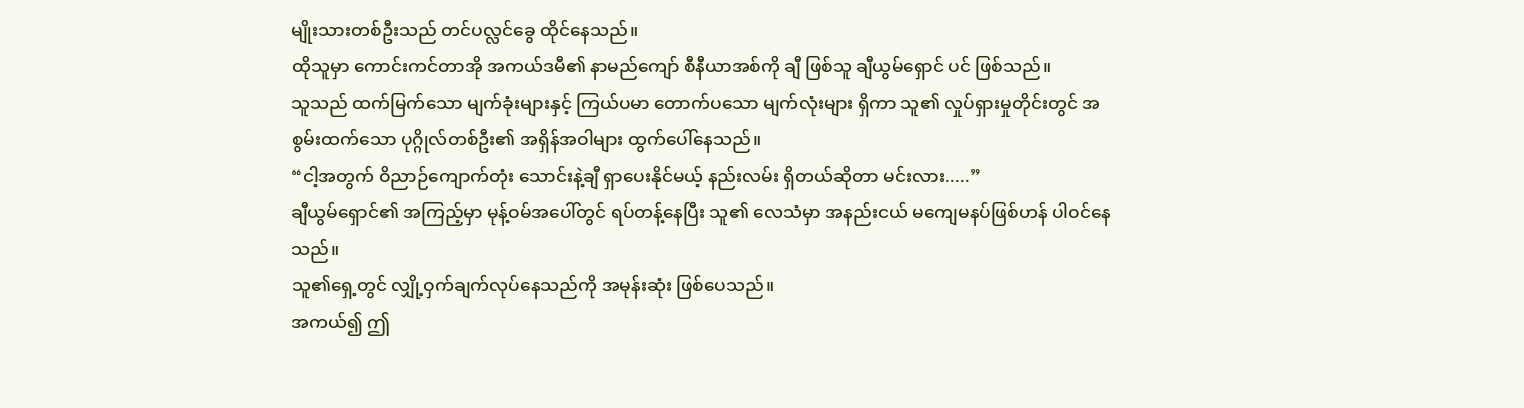မျိုးသားတစ်ဦးသည် တင်ပလ္လင်ခွေ ထိုင်နေသည်။
ထိုသူမှာ ကောင်းကင်တာအို အကယ်ဒမီ၏ နာမည်ကျော် စီနီယာအစ်ကို ချီ ဖြစ်သူ ချီယွမ်ရှောင် ပင် ဖြစ်သည်။
သူသည် ထက်မြက်သော မျက်ခုံးများနှင့် ကြယ်ပမာ တောက်ပသော မျက်လုံးများ ရှိကာ သူ၏ လှုပ်ရှားမှုတိုင်းတွင် အစွမ်းထက်သော ပုဂ္ဂိုလ်တစ်ဦး၏ အရှိန်အဝါများ ထွက်ပေါ်နေသည်။
“ငါ့အတွက် ဝိညာဉ်ကျောက်တုံး သောင်းနဲ့ချီ ရှာပေးနိုင်မယ့် နည်းလမ်း ရှိတယ်ဆိုတာ မင်းလား.....”
ချီယွမ်ရှောင်၏ အကြည့်မှာ မုန့်ဝမ်အပေါ်တွင် ရပ်တန့်နေပြီး သူ၏ လေသံမှာ အနည်းငယ် မကျေမနပ်ဖြစ်ဟန် ပါဝင်နေသည်။
သူ၏ရှေ့တွင် လျှို့ဝှက်ချက်လုပ်နေသည်ကို အမုန်းဆုံး ဖြစ်ပေသည်။
အကယ်၍ ဤ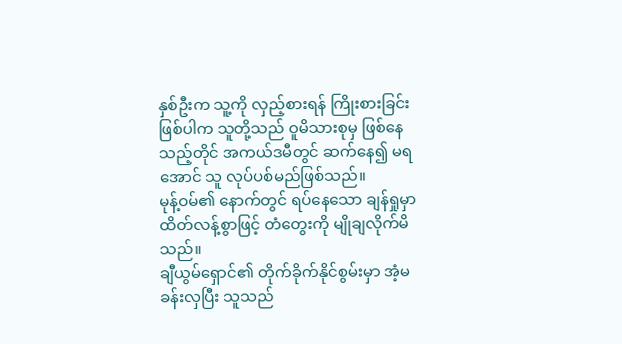နှစ်ဦးက သူ့ကို လှည့်စားရန် ကြိုးစားခြင်းဖြစ်ပါက သူတို့သည် ဝူမိသားစုမှ ဖြစ်နေသည့်တိုင် အကယ်ဒမီတွင် ဆက်နေ၍ မရအောင် သူ လုပ်ပစ်မည်ဖြစ်သည်။
မုန့်ဝမ်၏ နောက်တွင် ရပ်နေသော ချန်ရှုမှာ ထိတ်လန့်စွာဖြင့် တံတွေးကို မျိုချလိုက်မိသည်။
ချီယွမ်ရှောင်၏ တိုက်ခိုက်နိုင်စွမ်းမှာ အံ့မခန်းလှပြီး သူသည်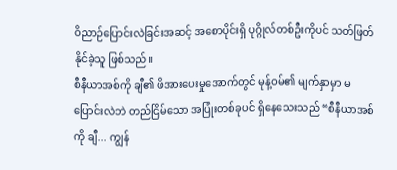ဝိညာဉ်ပြောင်းလဲခြင်းအဆင့် အစောပိုင်းရှိ ပုဂ္ဂိုလ်တစ်ဦးကိုပင် သတ်ဖြတ်နိုင်ခဲ့သူ ဖြစ်သည်။
စီနီယာအစ်ကို ချီ၏ ဖိအားပေးမှုအောက်တွင် မုန့်ဝမ်၏ မျက်နှာမှာ မပြောင်းလဲဘဲ တည်ငြိမ်သော အပြုံးတစ်ခုပင် ရှိနေသေးသည် “စီနီယာအစ်ကို ချီ... ကျွန်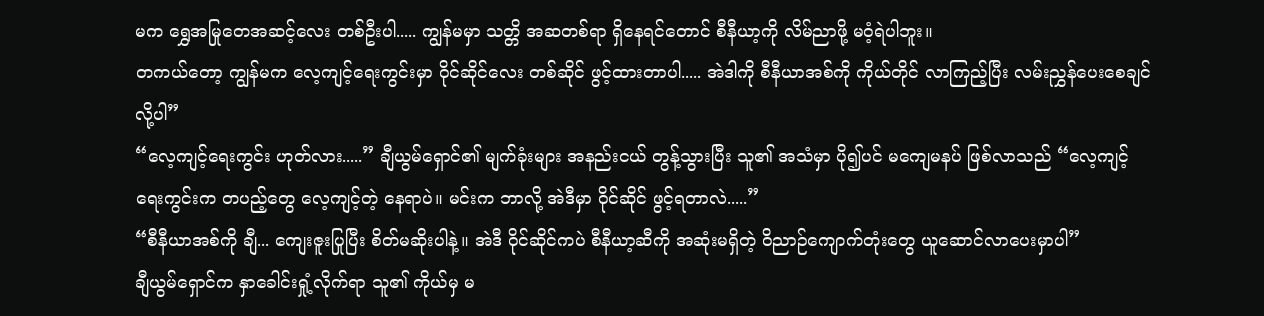မက ရွှေအမြုတေအဆင့်လေး တစ်ဦးပါ..... ကျွန်မမှာ သတ္တိ အဆတစ်ရာ ရှိနေရင်တောင် စီနီယာ့ကို လိမ်ညာဖို့ မဝံ့ရဲပါဘူး။
တကယ်တော့ ကျွန်မက လေ့ကျင့်ရေးကွင်းမှာ ဝိုင်ဆိုင်လေး တစ်ဆိုင် ဖွင့်ထားတာပါ..... အဲဒါကို စီနီယာအစ်ကို ကိုယ်တိုင် လာကြည့်ပြီး လမ်းညွှန်ပေးစေချင်လို့ပါ”
“လေ့ကျင့်ရေးကွင်း ဟုတ်လား.....” ချီယွမ်ရှောင်၏ မျက်ခုံးများ အနည်းငယ် တွန့်သွားပြီး သူ၏ အသံမှာ ပို၍ပင် မကျေမနပ် ဖြစ်လာသည် “လေ့ကျင့်ရေးကွင်းက တပည့်တွေ လေ့ကျင့်တဲ့ နေရာပဲ။ မင်းက ဘာလို့ အဲဒီမှာ ဝိုင်ဆိုင် ဖွင့်ရတာလဲ.....”
“စီနီယာအစ်ကို ချီ... ကျေးဇူးပြုပြီး စိတ်မဆိုးပါနဲ့။ အဲဒီ ဝိုင်ဆိုင်ကပဲ စီနီယာ့ဆီကို အဆုံးမရှိတဲ့ ဝိညာဉ်ကျောက်တုံးတွေ ယူဆောင်လာပေးမှာပါ”
ချီယွမ်ရှောင်က နှာခေါင်းရှုံ့လိုက်ရာ သူ၏ ကိုယ်မှ မ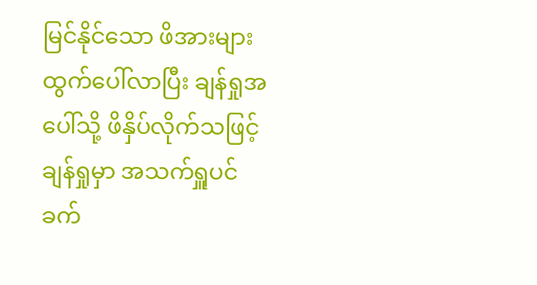မြင်နိုင်သော ဖိအားများ ထွက်ပေါ်လာပြီး ချန်ရှုအပေါ်သို့ ဖိနှိပ်လိုက်သဖြင့် ချန်ရှုမှာ အသက်ရှူပင် ခက်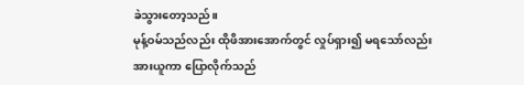ခဲသွားတော့သည်။
မုန့်ဝမ်သည်လည်း ထိုဖိအားအောက်တွင် လှုပ်ရှား၍ မရသော်လည်း အားယူကာ ပြောလိုက်သည်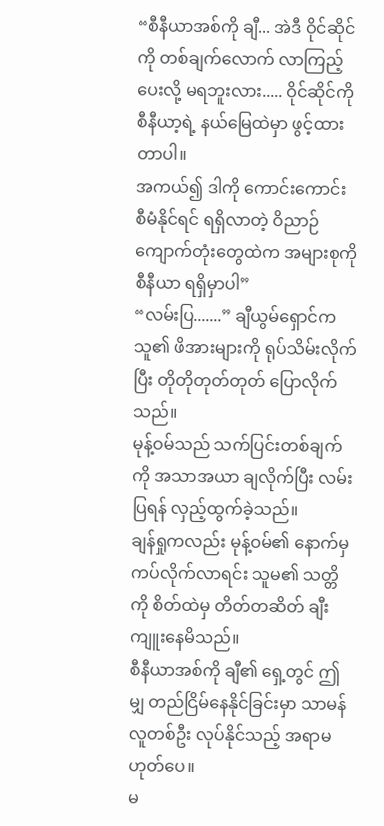“စီနီယာအစ်ကို ချီ... အဲဒီ ဝိုင်ဆိုင်ကို တစ်ချက်လောက် လာကြည့်ပေးလို့ မရဘူးလား..... ဝိုင်ဆိုင်ကို စီနီယာ့ရဲ့ နယ်မြေထဲမှာ ဖွင့်ထားတာပါ။
အကယ်၍ ဒါကို ကောင်းကောင်း စီမံနိုင်ရင် ရရှိလာတဲ့ ဝိညာဉ်ကျောက်တုံးတွေထဲက အများစုကို စီနီယာ ရရှိမှာပါ”
“လမ်းပြ.......” ချီယွမ်ရှောင်က သူ၏ ဖိအားများကို ရုပ်သိမ်းလိုက်ပြီး တိုတိုတုတ်တုတ် ပြောလိုက်သည်။
မုန့်ဝမ်သည် သက်ပြင်းတစ်ချက်ကို အသာအယာ ချလိုက်ပြီး လမ်းပြရန် လှည့်ထွက်ခဲ့သည်။
ချန်ရှုကလည်း မုန့်ဝမ်၏ နောက်မှ ကပ်လိုက်လာရင်း သူမ၏ သတ္တိကို စိတ်ထဲမှ တိတ်တဆိတ် ချီးကျူးနေမိသည်။
စီနီယာအစ်ကို ချီ၏ ရှေ့တွင် ဤမျှ တည်ငြိမ်နေနိုင်ခြင်းမှာ သာမန်လူတစ်ဦး လုပ်နိုင်သည့် အရာမဟုတ်ပေ။
မ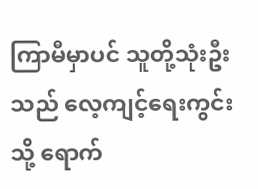ကြာမီမှာပင် သူတို့သုံးဦးသည် လေ့ကျင့်ရေးကွင်းသို့ ရောက်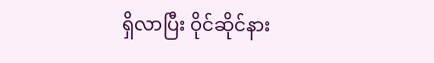ရှိလာပြီး ဝိုင်ဆိုင်နား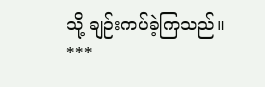သို့ ချဉ်းကပ်ခဲ့ကြသည်။
***